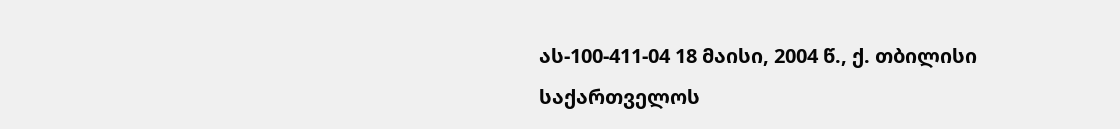ას-100-411-04 18 მაისი, 2004 წ., ქ. თბილისი
საქართველოს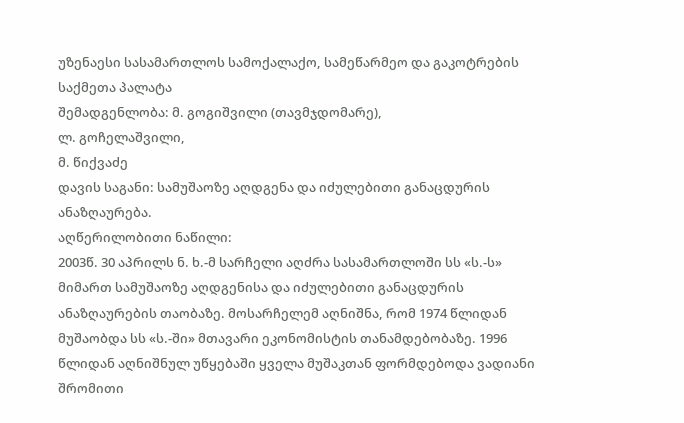უზენაესი სასამართლოს სამოქალაქო, სამეწარმეო და გაკოტრების საქმეთა პალატა
შემადგენლობა: მ. გოგიშვილი (თავმჯდომარე),
ლ. გოჩელაშვილი,
მ. წიქვაძე
დავის საგანი: სამუშაოზე აღდგენა და იძულებითი განაცდურის ანაზღაურება.
აღწერილობითი ნაწილი:
2003წ. 30 აპრილს ნ. ხ.-მ სარჩელი აღძრა სასამართლოში სს «ს.-ს» მიმართ სამუშაოზე აღდგენისა და იძულებითი განაცდურის ანაზღაურების თაობაზე. მოსარჩელემ აღნიშნა, რომ 1974 წლიდან მუშაობდა სს «ს.-ში» მთავარი ეკონომისტის თანამდებობაზე. 1996 წლიდან აღნიშნულ უწყებაში ყველა მუშაკთან ფორმდებოდა ვადიანი შრომითი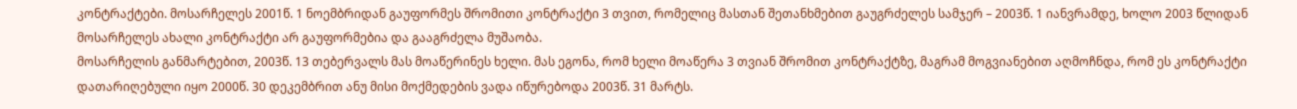კონტრაქტები. მოსარჩელეს 2001წ. 1 ნოემბრიდან გაუფორმეს შრომითი კონტრაქტი 3 თვით, რომელიც მასთან შეთანხმებით გაუგრძელეს სამჯერ – 2003წ. 1 იანვრამდე, ხოლო 2003 წლიდან მოსარჩელეს ახალი კონტრაქტი არ გაუფორმებია და გააგრძელა მუშაობა.
მოსარჩელის განმარტებით, 2003წ. 13 თებერვალს მას მოაწერინეს ხელი. მას ეგონა, რომ ხელი მოაწერა 3 თვიან შრომით კონტრაქტზე, მაგრამ მოგვიანებით აღმოჩნდა, რომ ეს კონტრაქტი დათარიღებული იყო 2000წ. 30 დეკემბრით ანუ მისი მოქმედების ვადა იწურებოდა 2003წ. 31 მარტს.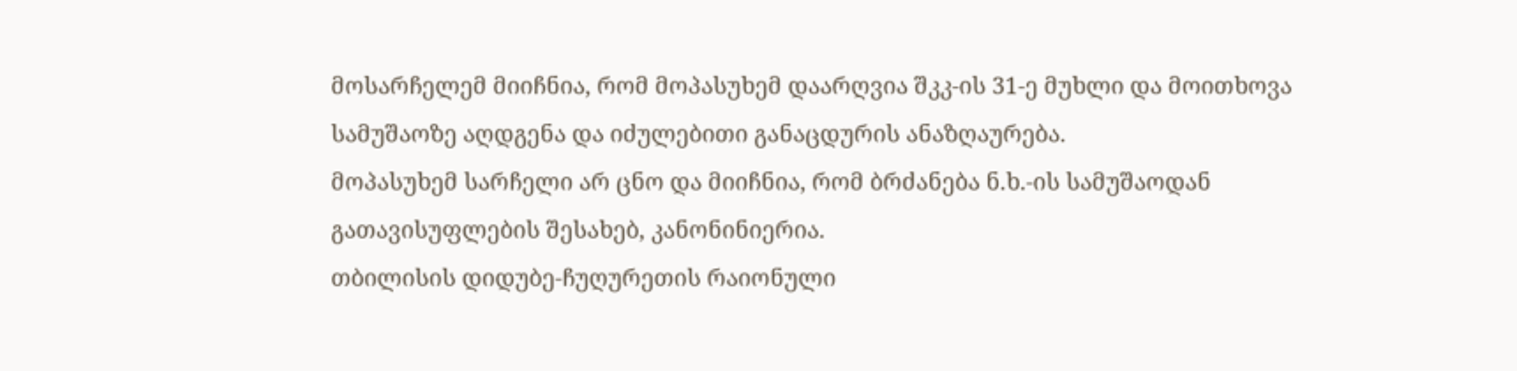მოსარჩელემ მიიჩნია, რომ მოპასუხემ დაარღვია შკკ-ის 31-ე მუხლი და მოითხოვა სამუშაოზე აღდგენა და იძულებითი განაცდურის ანაზღაურება.
მოპასუხემ სარჩელი არ ცნო და მიიჩნია, რომ ბრძანება ნ.ხ.-ის სამუშაოდან გათავისუფლების შესახებ, კანონინიერია.
თბილისის დიდუბე-ჩუღურეთის რაიონული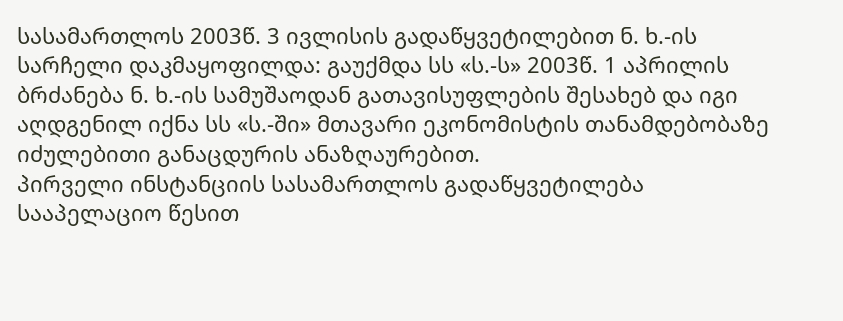სასამართლოს 2003წ. 3 ივლისის გადაწყვეტილებით ნ. ხ.-ის სარჩელი დაკმაყოფილდა: გაუქმდა სს «ს.-ს» 2003წ. 1 აპრილის ბრძანება ნ. ხ.-ის სამუშაოდან გათავისუფლების შესახებ და იგი აღდგენილ იქნა სს «ს.-ში» მთავარი ეკონომისტის თანამდებობაზე იძულებითი განაცდურის ანაზღაურებით.
პირველი ინსტანციის სასამართლოს გადაწყვეტილება სააპელაციო წესით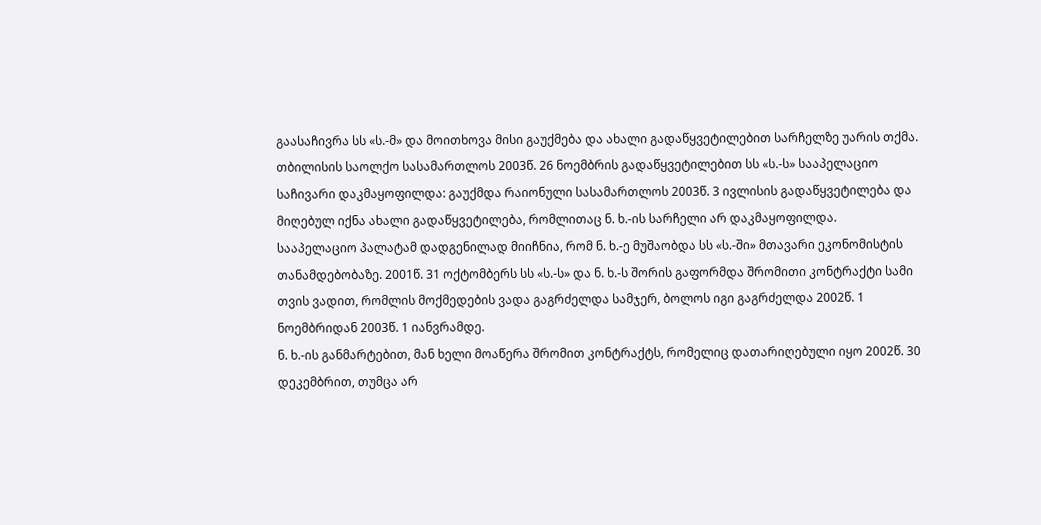გაასაჩივრა სს «ს.-მ» და მოითხოვა მისი გაუქმება და ახალი გადაწყვეტილებით სარჩელზე უარის თქმა.
თბილისის საოლქო სასამართლოს 2003წ. 26 ნოემბრის გადაწყვეტილებით სს «ს.-ს» სააპელაციო საჩივარი დაკმაყოფილდა: გაუქმდა რაიონული სასამართლოს 2003წ. 3 ივლისის გადაწყვეტილება და მიღებულ იქნა ახალი გადაწყვეტილება, რომლითაც ნ. ხ.-ის სარჩელი არ დაკმაყოფილდა.
სააპელაციო პალატამ დადგენილად მიიჩნია, რომ ნ. ხ.-ე მუშაობდა სს «ს.-ში» მთავარი ეკონომისტის თანამდებობაზე. 2001წ. 31 ოქტომბერს სს «ს.-ს» და ნ. ხ.-ს შორის გაფორმდა შრომითი კონტრაქტი სამი თვის ვადით, რომლის მოქმედების ვადა გაგრძელდა სამჯერ, ბოლოს იგი გაგრძელდა 2002წ. 1 ნოემბრიდან 2003წ. 1 იანვრამდე.
ნ. ხ.-ის განმარტებით, მან ხელი მოაწერა შრომით კონტრაქტს, რომელიც დათარიღებული იყო 2002წ. 30 დეკემბრით, თუმცა არ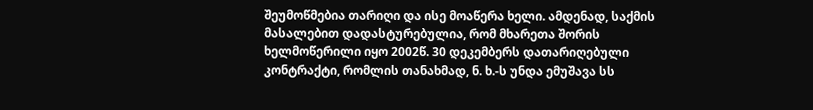შეუმოწმებია თარიღი და ისე მოაწერა ხელი. ამდენად, საქმის მასალებით დადასტურებულია, რომ მხარეთა შორის ხელმოწერილი იყო 2002წ. 30 დეკემბერს დათარიღებული კონტრაქტი, რომლის თანახმად, ნ. ხ.-ს უნდა ემუშავა სს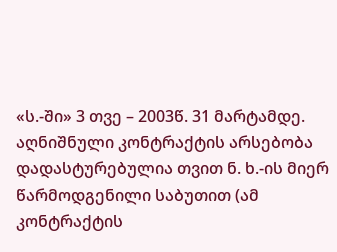«ს.-ში» 3 თვე – 2003წ. 31 მარტამდე. აღნიშნული კონტრაქტის არსებობა დადასტურებულია თვით ნ. ხ.-ის მიერ წარმოდგენილი საბუთით (ამ კონტრაქტის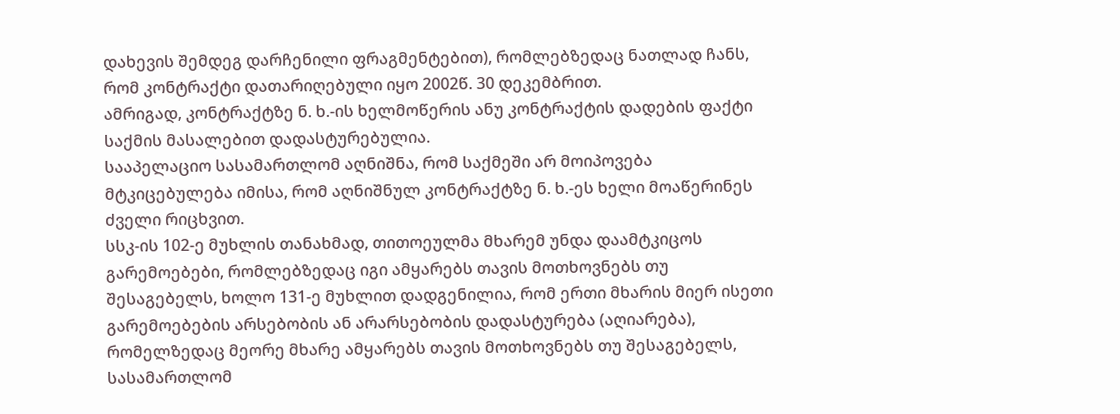დახევის შემდეგ დარჩენილი ფრაგმენტებით), რომლებზედაც ნათლად ჩანს, რომ კონტრაქტი დათარიღებული იყო 2002წ. 30 დეკემბრით.
ამრიგად, კონტრაქტზე ნ. ხ.-ის ხელმოწერის ანუ კონტრაქტის დადების ფაქტი საქმის მასალებით დადასტურებულია.
სააპელაციო სასამართლომ აღნიშნა, რომ საქმეში არ მოიპოვება მტკიცებულება იმისა, რომ აღნიშნულ კონტრაქტზე ნ. ხ.-ეს ხელი მოაწერინეს ძველი რიცხვით.
სსკ-ის 102-ე მუხლის თანახმად, თითოეულმა მხარემ უნდა დაამტკიცოს გარემოებები, რომლებზედაც იგი ამყარებს თავის მოთხოვნებს თუ შესაგებელს, ხოლო 131-ე მუხლით დადგენილია, რომ ერთი მხარის მიერ ისეთი გარემოებების არსებობის ან არარსებობის დადასტურება (აღიარება), რომელზედაც მეორე მხარე ამყარებს თავის მოთხოვნებს თუ შესაგებელს, სასამართლომ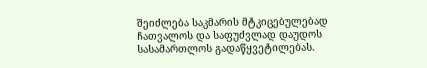შეიძლება საკმარის მტკიცებულებად ჩათვალოს და საფუძვლად დაუდოს სასამართლოს გადაწყვეტილებას.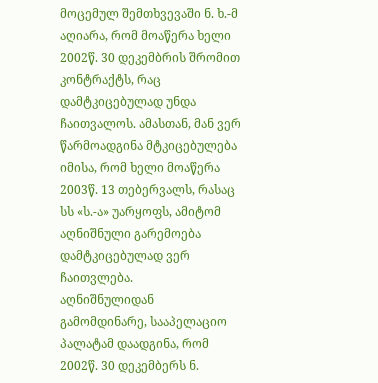მოცემულ შემთხვევაში ნ. ხ.-მ აღიარა, რომ მოაწერა ხელი 2002წ. 30 დეკემბრის შრომით კონტრაქტს, რაც დამტკიცებულად უნდა ჩაითვალოს. ამასთან, მან ვერ წარმოადგინა მტკიცებულება იმისა, რომ ხელი მოაწერა 2003წ. 13 თებერვალს, რასაც სს «ს.-ა» უარყოფს, ამიტომ აღნიშნული გარემოება დამტკიცებულად ვერ ჩაითვლება.
აღნიშნულიდან გამომდინარე, სააპელაციო პალატამ დაადგინა, რომ 2002წ. 30 დეკემბერს ნ.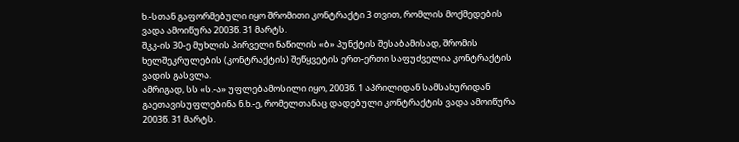ხ.-სთან გაფორმებული იყო შრომითი კონტრაქტი 3 თვით, რომლის მოქმედების ვადა ამოიწურა 2003წ. 31 მარტს.
შკკ-ის 30-ე მუხლის პირველი ნაწილის «ბ» პუნქტის შესაბამისად, შრომის ხელშეკრულების (კონტრაქტის) შეწყვეტის ერთ-ერთი საფუძველია კონტრაქტის ვადის გასვლა.
ამრიგად, სს «ს.-ა» უფლებამოსილი იყო, 2003წ. 1 აპრილიდან სამსახურიდან გაეთავისუფლებინა ნ.ხ.-ე, რომელთანაც დადებული კონტრაქტის ვადა ამოიწურა 2003წ. 31 მარტს.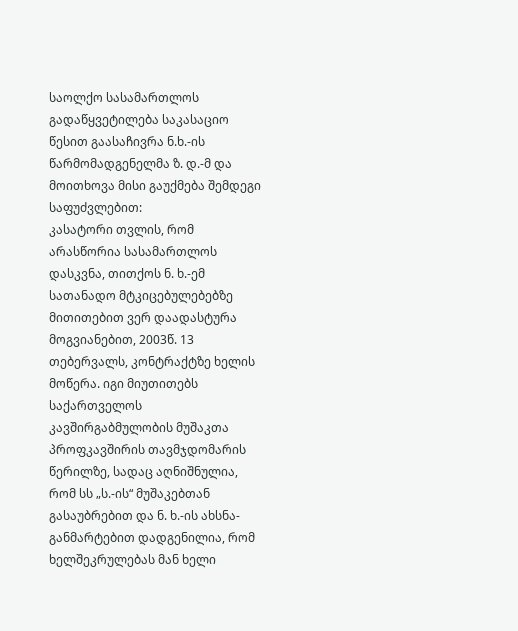საოლქო სასამართლოს გადაწყვეტილება საკასაციო წესით გაასაჩივრა ნ.ხ.-ის წარმომადგენელმა ზ. დ.-მ და მოითხოვა მისი გაუქმება შემდეგი საფუძვლებით:
კასატორი თვლის, რომ არასწორია სასამართლოს დასკვნა, თითქოს ნ. ხ.-ემ სათანადო მტკიცებულებებზე მითითებით ვერ დაადასტურა მოგვიანებით, 2003წ. 13 თებერვალს, კონტრაქტზე ხელის მოწერა. იგი მიუთითებს საქართველოს კავშირგაბმულობის მუშაკთა პროფკავშირის თავმჯდომარის წერილზე, სადაც აღნიშნულია, რომ სს „ს.-ის“ მუშაკებთან გასაუბრებით და ნ. ხ.-ის ახსნა-განმარტებით დადგენილია, რომ ხელშეკრულებას მან ხელი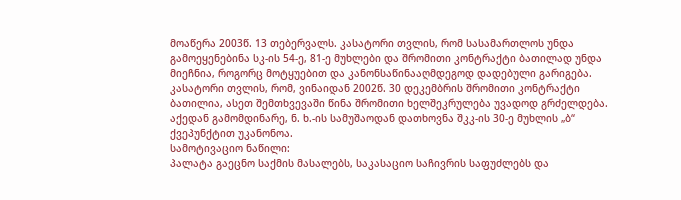მოაწერა 2003წ. 13 თებერვალს. კასატორი თვლის, რომ სასამართლოს უნდა გამოეყენებინა სკ-ის 54-ე, 81-ე მუხლები და შრომითი კონტრაქტი ბათილად უნდა მიეჩნია, როგორც მოტყუებით და კანონსაწინააღმდეგოდ დადებული გარიგება. კასატორი თვლის, რომ, ვინაიდან 2002წ. 30 დეკემბრის შრომითი კონტრაქტი ბათილია, ასეთ შემთხვევაში წინა შრომითი ხელშეკრულება უვადოდ გრძელდება. აქედან გამომდინარე, ნ. ხ.-ის სამუშაოდან დათხოვნა შკკ-ის 30-ე მუხლის „ბ“ ქვეპუნქტით უკანონოა.
სამოტივაციო ნაწილი:
პალატა გაეცნო საქმის მასალებს, საკასაციო საჩივრის საფუძლებს და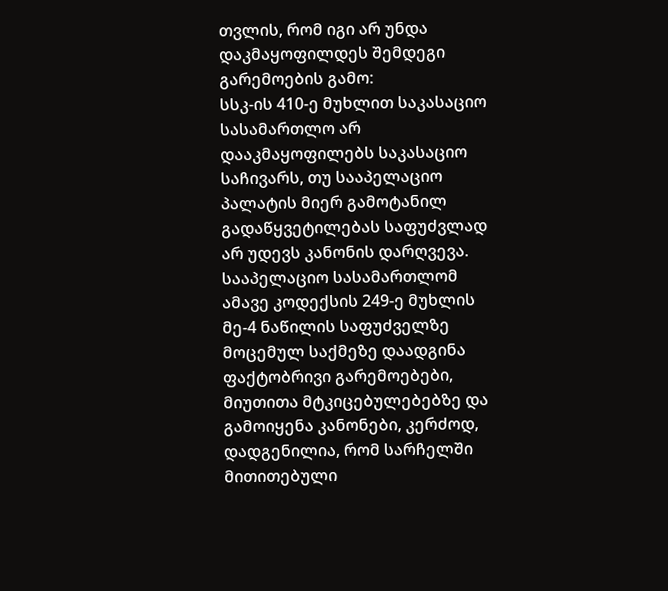თვლის, რომ იგი არ უნდა დაკმაყოფილდეს შემდეგი გარემოების გამო:
სსკ-ის 410-ე მუხლით საკასაციო სასამართლო არ დააკმაყოფილებს საკასაციო საჩივარს, თუ სააპელაციო პალატის მიერ გამოტანილ გადაწყვეტილებას საფუძვლად არ უდევს კანონის დარღვევა. სააპელაციო სასამართლომ ამავე კოდექსის 249-ე მუხლის მე-4 ნაწილის საფუძველზე მოცემულ საქმეზე დაადგინა ფაქტობრივი გარემოებები, მიუთითა მტკიცებულებებზე და გამოიყენა კანონები, კერძოდ, დადგენილია, რომ სარჩელში მითითებული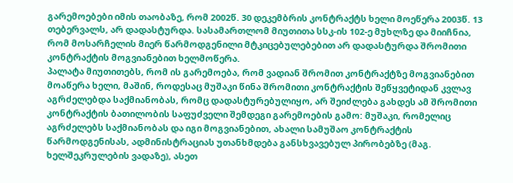გარემოებები იმის თაობაზე, რომ 2002წ. 30 დეკემბრის კონტრაქტს ხელი მოეწერა 2003წ. 13 თებერვალს, არ დადასტურდა. სასამართლომ მიუთითა სსკ-ის 102-ე მუხლზე და მიიჩნია, რომ მოსარჩელის მიერ წარმოდგენილი მტკიცებულებებით არ დადასტურდა შრომითი კონტრაქტის მოგვიანებით ხელმოწერა.
პალატა მიუთითებს, რომ ის გარემოება, რომ ვადიან შრომით კონტრაქტზე მოგვიანებით მოაწერა ხელი, მაშინ, როდესაც მუშაკი წინა შრომითი კონტრაქტის შეწყვეტიდან კვლავ აგრძელებდა საქმიანობას, რომც დადასტურებულიყო, არ შეიძლება გახდეს ამ შრომითი კონტრაქტის ბათილობის საფუძველი შემდეგი გარემოების გამო: მუშაკი, რომელიც აგრძელებს საქმიანობას და იგი მოგვიანებით, ახალი სამუშაო კონტრაქტის წარმოდგენისას, ადმინისტრაციას უთანხმდება განსხვავებულ პირობებზე (მაგ. ხელშეკრულების ვადაზე), ასეთ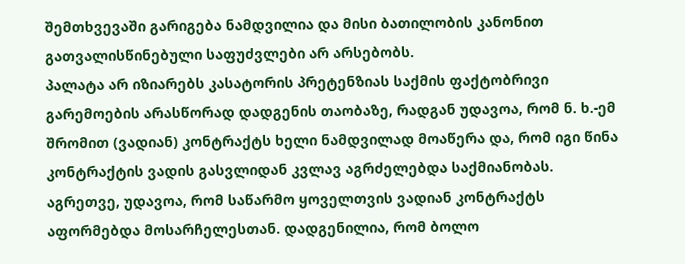შემთხვევაში გარიგება ნამდვილია და მისი ბათილობის კანონით გათვალისწინებული საფუძვლები არ არსებობს.
პალატა არ იზიარებს კასატორის პრეტენზიას საქმის ფაქტობრივი გარემოების არასწორად დადგენის თაობაზე, რადგან უდავოა, რომ ნ. ხ.-ემ შრომით (ვადიან) კონტრაქტს ხელი ნამდვილად მოაწერა და, რომ იგი წინა კონტრაქტის ვადის გასვლიდან კვლავ აგრძელებდა საქმიანობას. აგრეთვე, უდავოა, რომ საწარმო ყოველთვის ვადიან კონტრაქტს აფორმებდა მოსარჩელესთან. დადგენილია, რომ ბოლო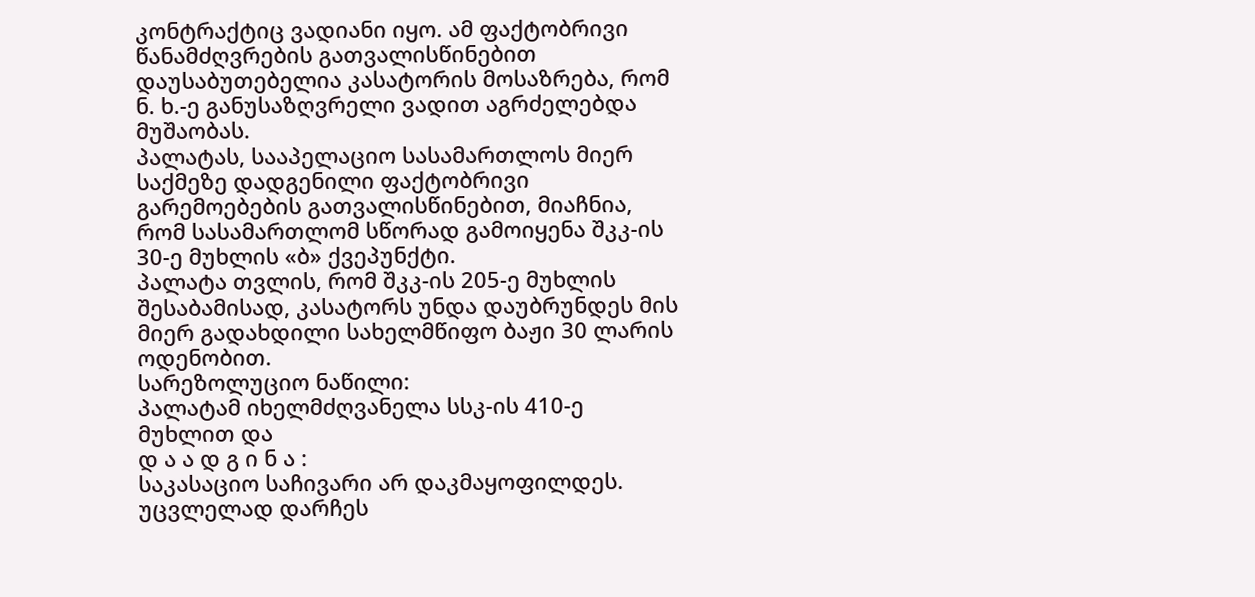კონტრაქტიც ვადიანი იყო. ამ ფაქტობრივი წანამძღვრების გათვალისწინებით დაუსაბუთებელია კასატორის მოსაზრება, რომ ნ. ხ.-ე განუსაზღვრელი ვადით აგრძელებდა მუშაობას.
პალატას, სააპელაციო სასამართლოს მიერ საქმეზე დადგენილი ფაქტობრივი გარემოებების გათვალისწინებით, მიაჩნია, რომ სასამართლომ სწორად გამოიყენა შკკ-ის 30-ე მუხლის «ბ» ქვეპუნქტი.
პალატა თვლის, რომ შკკ-ის 205-ე მუხლის შესაბამისად, კასატორს უნდა დაუბრუნდეს მის მიერ გადახდილი სახელმწიფო ბაჟი 30 ლარის ოდენობით.
სარეზოლუციო ნაწილი:
პალატამ იხელმძღვანელა სსკ-ის 410-ე მუხლით და
დ ა ა დ გ ი ნ ა :
საკასაციო საჩივარი არ დაკმაყოფილდეს.
უცვლელად დარჩეს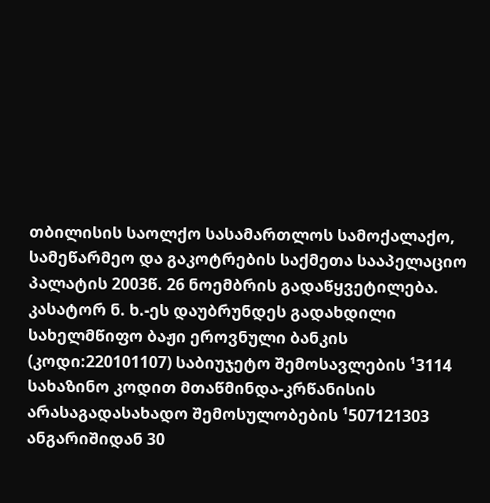თბილისის საოლქო სასამართლოს სამოქალაქო, სამეწარმეო და გაკოტრების საქმეთა სააპელაციო პალატის 2003წ. 26 ნოემბრის გადაწყვეტილება.
კასატორ ნ. ხ.-ეს დაუბრუნდეს გადახდილი სახელმწიფო ბაჟი ეროვნული ბანკის (კოდი:220101107) საბიუჯეტო შემოსავლების ¹3114 სახაზინო კოდით მთაწმინდა-კრწანისის არასაგადასახადო შემოსულობების ¹507121303 ანგარიშიდან 30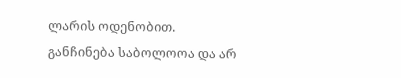ლარის ოდენობით.
განჩინება საბოლოოა და არ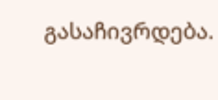გასაჩივრდება.